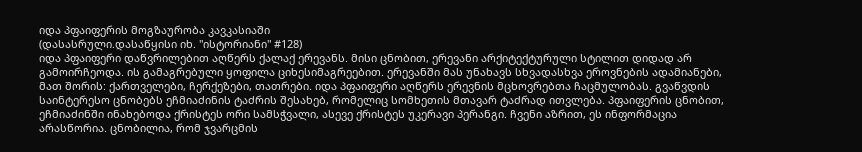იდა პფაიფერის მოგზაურობა კავკასიაში
(დასასრული.დასაწყისი იხ. "ისტორიანი" #128)
იდა პფაიფერი დაწვრილებით აღწერს ქალაქ ერევანს. მისი ცნობით, ერევანი არქიტექტურული სტილით დიდად არ გამოირჩეოდა. ის გამაგრებული ყოფილა ციხესიმაგრეებით. ერევანში მას უნახავს სხვადასხვა ეროვნების ადამიანები, მათ შორის: ქართველები, ჩერქეზები, თათრები. იდა პფაიფერი აღწერს ერევნის მცხოვრებთა ჩაცმულობას. გვაწვდის საინტერესო ცნობებს ეჩმიაძინის ტაძრის შესახებ, რომელიც სომხეთის მთავარ ტაძრად ითვლება. პფაიფერის ცნობით, ეჩმიაძინში ინახებოდა ქრისტეს ორი სამსჭვალი, ასევე ქრისტეს უკერავი პერანგი. ჩვენი აზრით, ეს ინფორმაცია არასწორია. ცნობილია, რომ ჯვარცმის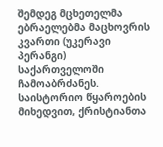შემდეგ მცხეთელმა ებრაელებმა მაცხოვრის კვართი (უკერავი პერანგი) საქართველოში ჩამოაბრძანეს. საისტორიო წყაროების მიხედვით, ქრისტიანთა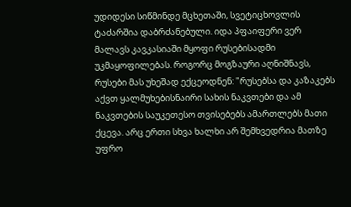უდიდესი სიწმინდე მცხეთაში, სვეტიცხოვლის ტაძარშია დაბრძანებული. იდა პფაიფერი ვერ მალავს კავკასიაში მყოფი რუსებისადმი უკმაყოფილებას. როგორც მოგზაური აღნიშნავს, რუსები მას უხეშად ექცეოდნენ: "რუსებსა და კაზაკებს აქვთ ყალმუხებისნაირი სახის ნაკვთები და ამ ნაკვთების საუკეთესო თვისებებს ამართლებს მათი ქცევა. არც ერთი სხვა ხალხი არ შემხვედრია მათზე უფრო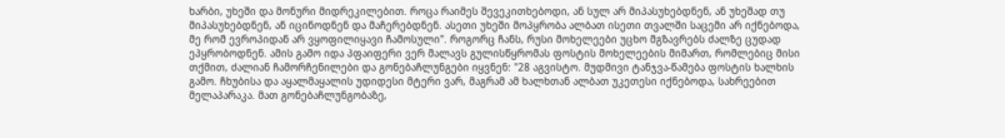ხარბი, უხეში და მონური მიდრეკილებით. როცა რაიმეს შევეკითხებოდი, ან სულ არ მიპასუხებდნენ, ან უხეშად თუ მიპასუხებდნენ, ან იცინოდნენ და მაჩერებდნენ. ასეთი უხეში მოპყრობა ალბათ ისეთი თვალში საცემი არ იქნებოდა, მე რომ ევროპიდან არ ვყოფილიყავი ჩამოსული". როგორც ჩანს, რუსი მოხელეები უცხო მგზავრებს ძალზე ცუდად ეპყრობოდნენ. ამის გამო იდა პფაიფერი ვერ მალავს გულისწყრომას ფოსტის მოხელეების მიმართ, რომლებიც მისი თქმით, ძალიან ჩამორჩენილები და გონებაჩლუნგები იყვნენ: "28 აგვისტო. მუდმივი ტანჯვა-წამება ფოსტის ხალხის გამო. ჩხუბისა და აყალმაყალის უდიდესი მტერი ვარ, მაგრამ ამ ხალხთან ალბათ უკეთესი იქნებოდა, სახრეებით მელაპარაკა. მათ გონებაჩლუნგობაზე,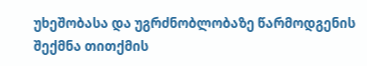უხეშობასა და უგრძნობლობაზე წარმოდგენის შექმნა თითქმის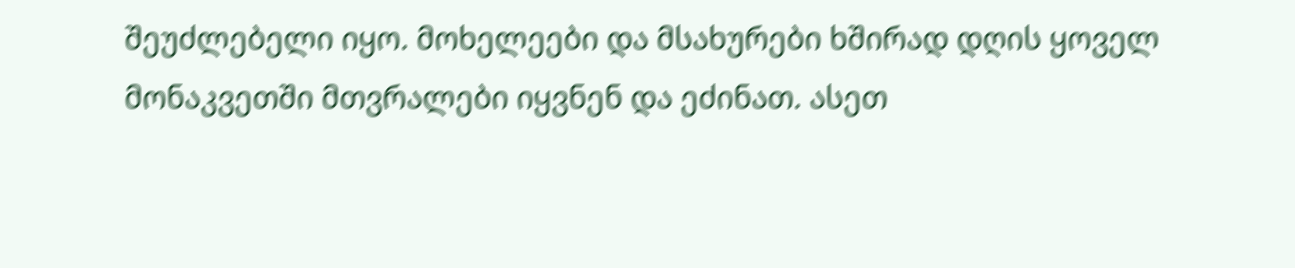შეუძლებელი იყო. მოხელეები და მსახურები ხშირად დღის ყოველ მონაკვეთში მთვრალები იყვნენ და ეძინათ. ასეთ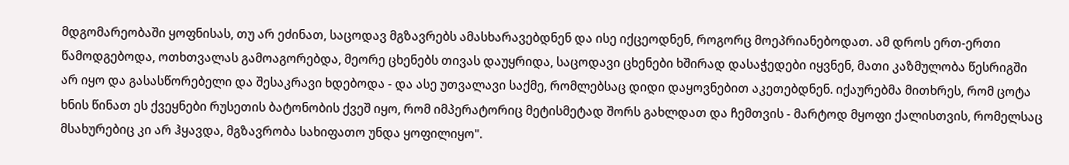მდგომარეობაში ყოფნისას, თუ არ ეძინათ, საცოდავ მგზავრებს ამასხარავებდნენ და ისე იქცეოდნენ, როგორც მოეპრიანებოდათ. ამ დროს ერთ-ერთი წამოდგებოდა, ოთხთვალას გამოაგორებდა, მეორე ცხენებს თივას დაუყრიდა, საცოდავი ცხენები ხშირად დასაჭედები იყვნენ, მათი კაზმულობა წესრიგში არ იყო და გასასწორებელი და შესაკრავი ხდებოდა - და ასე უთვალავი საქმე, რომლებსაც დიდი დაყოვნებით აკეთებდნენ. იქაურებმა მითხრეს, რომ ცოტა ხნის წინათ ეს ქვეყნები რუსეთის ბატონობის ქვეშ იყო, რომ იმპერატორიც მეტისმეტად შორს გახლდათ და ჩემთვის - მარტოდ მყოფი ქალისთვის, რომელსაც მსახურებიც კი არ ჰყავდა, მგზავრობა სახიფათო უნდა ყოფილიყო".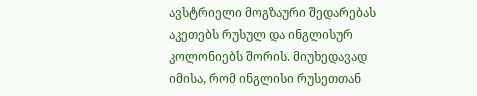ავსტრიელი მოგზაური შედარებას აკეთებს რუსულ და ინგლისურ კოლონიებს შორის. მიუხედავად იმისა, რომ ინგლისი რუსეთთან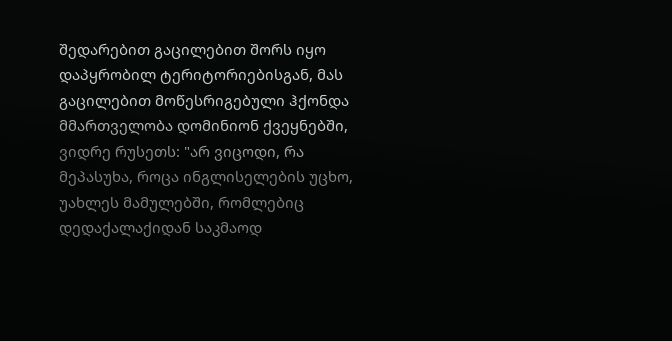შედარებით გაცილებით შორს იყო დაპყრობილ ტერიტორიებისგან, მას გაცილებით მოწესრიგებული ჰქონდა მმართველობა დომინიონ ქვეყნებში, ვიდრე რუსეთს: "არ ვიცოდი, რა მეპასუხა, როცა ინგლისელების უცხო, უახლეს მამულებში, რომლებიც დედაქალაქიდან საკმაოდ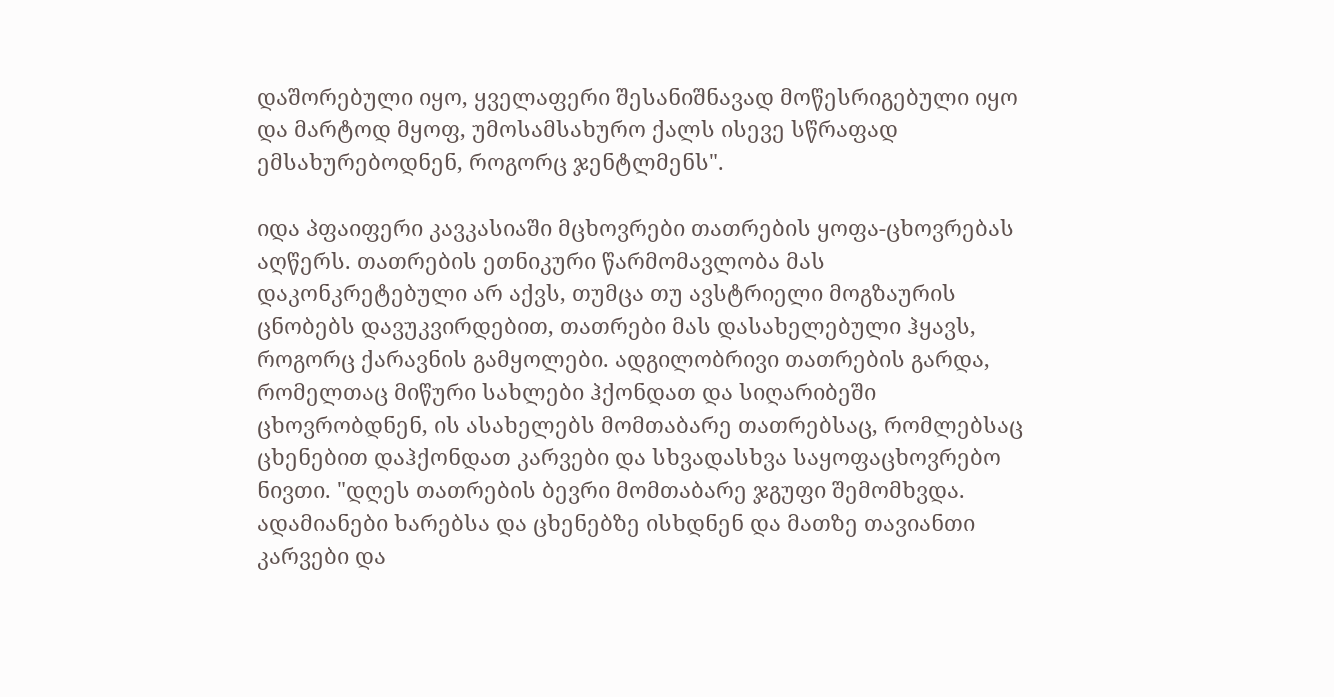დაშორებული იყო, ყველაფერი შესანიშნავად მოწესრიგებული იყო და მარტოდ მყოფ, უმოსამსახურო ქალს ისევე სწრაფად ემსახურებოდნენ, როგორც ჯენტლმენს".

იდა პფაიფერი კავკასიაში მცხოვრები თათრების ყოფა-ცხოვრებას აღწერს. თათრების ეთნიკური წარმომავლობა მას დაკონკრეტებული არ აქვს, თუმცა თუ ავსტრიელი მოგზაურის ცნობებს დავუკვირდებით, თათრები მას დასახელებული ჰყავს, როგორც ქარავნის გამყოლები. ადგილობრივი თათრების გარდა, რომელთაც მიწური სახლები ჰქონდათ და სიღარიბეში ცხოვრობდნენ, ის ასახელებს მომთაბარე თათრებსაც, რომლებსაც ცხენებით დაჰქონდათ კარვები და სხვადასხვა საყოფაცხოვრებო ნივთი. "დღეს თათრების ბევრი მომთაბარე ჯგუფი შემომხვდა. ადამიანები ხარებსა და ცხენებზე ისხდნენ და მათზე თავიანთი კარვები და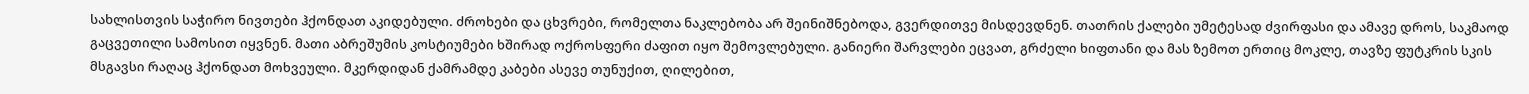სახლისთვის საჭირო ნივთები ჰქონდათ აკიდებული. ძროხები და ცხვრები, რომელთა ნაკლებობა არ შეინიშნებოდა, გვერდითვე მისდევდნენ. თათრის ქალები უმეტესად ძვირფასი და ამავე დროს, საკმაოდ გაცვეთილი სამოსით იყვნენ. მათი აბრეშუმის კოსტიუმები ხშირად ოქროსფერი ძაფით იყო შემოვლებული. განიერი შარვლები ეცვათ, გრძელი ხიფთანი და მას ზემოთ ერთიც მოკლე, თავზე ფუტკრის სკის მსგავსი რაღაც ჰქონდათ მოხვეული. მკერდიდან ქამრამდე კაბები ასევე თუნუქით, ღილებით,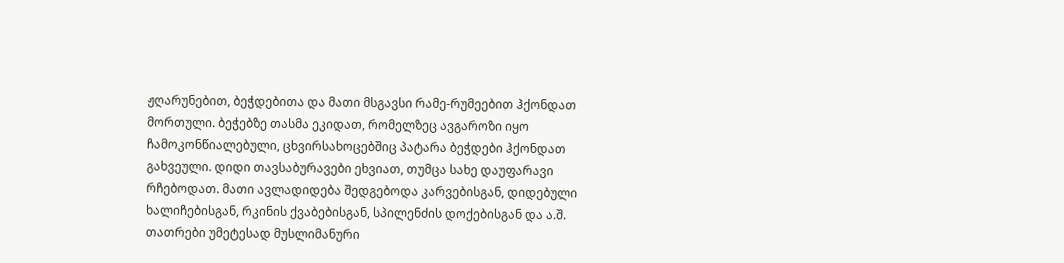ჟღარუნებით, ბეჭდებითა და მათი მსგავსი რამე-რუმეებით ჰქონდათ მორთული. ბეჭებზე თასმა ეკიდათ, რომელზეც ავგაროზი იყო ჩამოკონწიალებული, ცხვირსახოცებშიც პატარა ბეჭდები ჰქონდათ გახვეული. დიდი თავსაბურავები ეხვიათ, თუმცა სახე დაუფარავი რჩებოდათ. მათი ავლადიდება შედგებოდა კარვებისგან, დიდებული ხალიჩებისგან, რკინის ქვაბებისგან, სპილენძის დოქებისგან და ა.შ. თათრები უმეტესად მუსლიმანური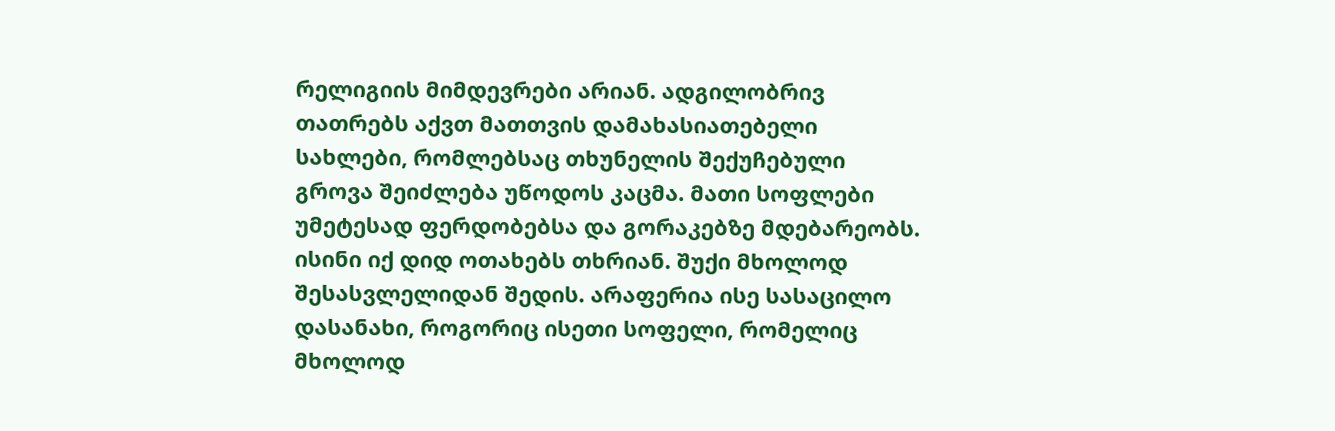რელიგიის მიმდევრები არიან. ადგილობრივ თათრებს აქვთ მათთვის დამახასიათებელი სახლები, რომლებსაც თხუნელის შექუჩებული გროვა შეიძლება უწოდოს კაცმა. მათი სოფლები უმეტესად ფერდობებსა და გორაკებზე მდებარეობს. ისინი იქ დიდ ოთახებს თხრიან. შუქი მხოლოდ შესასვლელიდან შედის. არაფერია ისე სასაცილო დასანახი, როგორიც ისეთი სოფელი, რომელიც მხოლოდ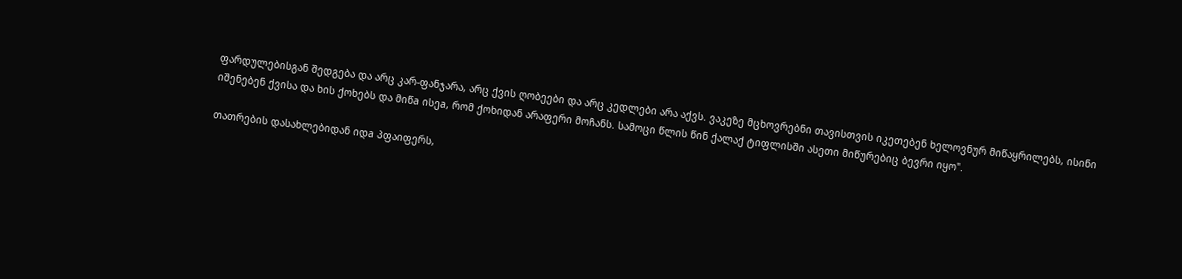ფარდულებისგან შედგება და არც კარ-ფანჯარა, არც ქვის ღობეები და არც კედლები არა აქვს. ვაკეზე მცხოვრებნი თავისთვის იკეთებენ ხელოვნურ მიწაყრილებს, ისინი იშენებენ ქვისა და ხის ქოხებს და მიწa ისეa, რომ ქოხიდან არაფერი მოჩანს. სამოცი წლის წინ ქალაქ ტიფლისში ასეთი მიწურებიც ბევრი იყო".

თათრების დასახლებიდან იდa პფაიფერს,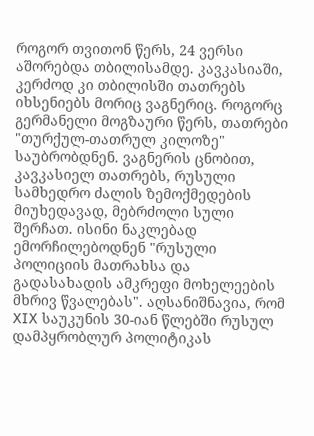როგორ თვითონ წერს, 24 ვერსი აშორებდა თბილისამდე. კავკასიაში, კერძოდ კი თბილისში თათრებს იხსენიებს მორიც ვაგნერიც. როგორც გერმანელი მოგზაური წერს, თათრები "თურქულ-თათრულ კილოზე" საუბრობდნენ. ვაგნერის ცნობით, კავკასიელ თათრებს, რუსული სამხედრო ძალის ზემოქმედების მიუხედავად, მებრძოლი სული შერჩათ. ისინი ნაკლებად ემორჩილებოდნენ "რუსული პოლიციის მათრახსა და გადასახადის ამკრეფი მოხელეების მხრივ წვალებას". აღსანიშნავია, რომ XIX საუკუნის 30-იან წლებში რუსულ დამპყრობლურ პოლიტიკას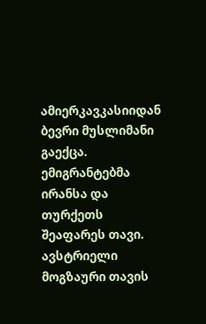ამიერკავკასიიდან ბევრი მუსლიმანი გაექცა. ემიგრანტებმა ირანსა და თურქეთს შეაფარეს თავი.
ავსტრიელი მოგზაური თავის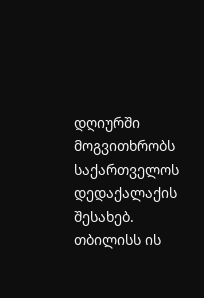დღიურში მოგვითხრობს საქართველოს დედაქალაქის შესახებ. თბილისს ის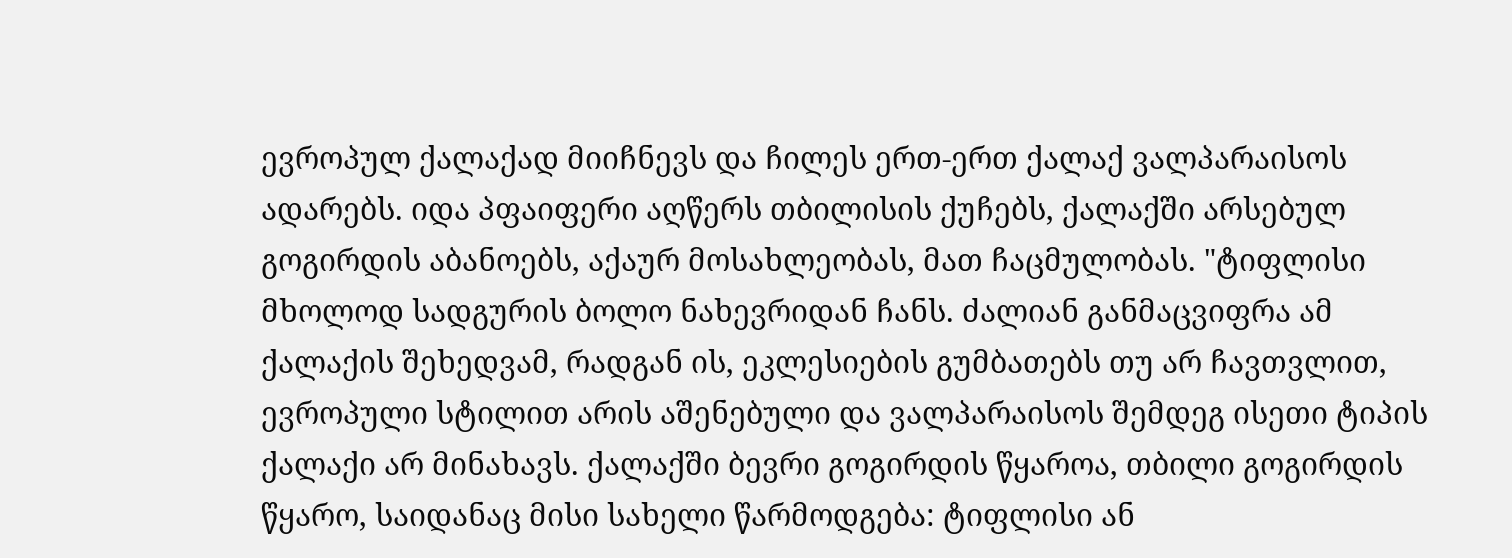ევროპულ ქალაქად მიიჩნევს და ჩილეს ერთ-ერთ ქალაქ ვალპარაისოს ადარებს. იდა პფაიფერი აღწერს თბილისის ქუჩებს, ქალაქში არსებულ გოგირდის აბანოებს, აქაურ მოსახლეობას, მათ ჩაცმულობას. "ტიფლისი მხოლოდ სადგურის ბოლო ნახევრიდან ჩანს. ძალიან განმაცვიფრა ამ ქალაქის შეხედვამ, რადგან ის, ეკლესიების გუმბათებს თუ არ ჩავთვლით, ევროპული სტილით არის აშენებული და ვალპარაისოს შემდეგ ისეთი ტიპის ქალაქი არ მინახავს. ქალაქში ბევრი გოგირდის წყაროა, თბილი გოგირდის წყარო, საიდანაც მისი სახელი წარმოდგება: ტიფლისი ან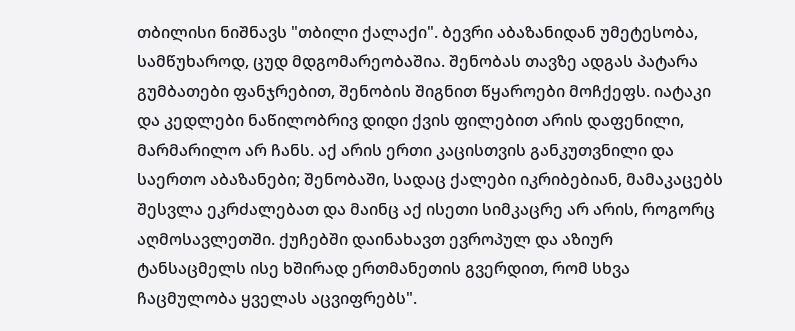თბილისი ნიშნავს "თბილი ქალაქი". ბევრი აბაზანიდან უმეტესობა, სამწუხაროდ, ცუდ მდგომარეობაშია. შენობას თავზე ადგას პატარა გუმბათები ფანჯრებით, შენობის შიგნით წყაროები მოჩქეფს. იატაკი და კედლები ნაწილობრივ დიდი ქვის ფილებით არის დაფენილი, მარმარილო არ ჩანს. აქ არის ერთი კაცისთვის განკუთვნილი და საერთო აბაზანები; შენობაში, სადაც ქალები იკრიბებიან, მამაკაცებს შესვლა ეკრძალებათ და მაინც აქ ისეთი სიმკაცრე არ არის, როგორც აღმოსავლეთში. ქუჩებში დაინახავთ ევროპულ და აზიურ ტანსაცმელს ისე ხშირად ერთმანეთის გვერდით, რომ სხვა ჩაცმულობა ყველას აცვიფრებს".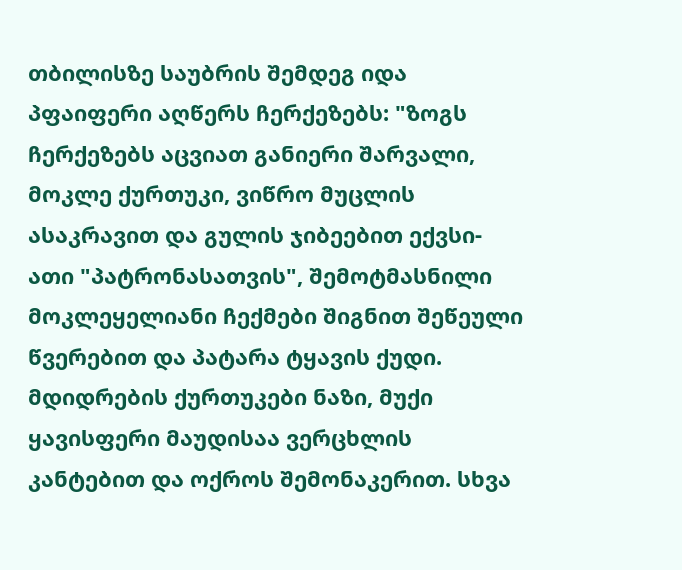თბილისზე საუბრის შემდეგ იდა პფაიფერი აღწერს ჩერქეზებს: "ზოგს ჩერქეზებს აცვიათ განიერი შარვალი, მოკლე ქურთუკი, ვიწრო მუცლის ასაკრავით და გულის ჯიბეებით ექვსი-ათი "პატრონასათვის", შემოტმასნილი მოკლეყელიანი ჩექმები შიგნით შეწეული წვერებით და პატარა ტყავის ქუდი. მდიდრების ქურთუკები ნაზი, მუქი ყავისფერი მაუდისაა ვერცხლის კანტებით და ოქროს შემონაკერით. სხვა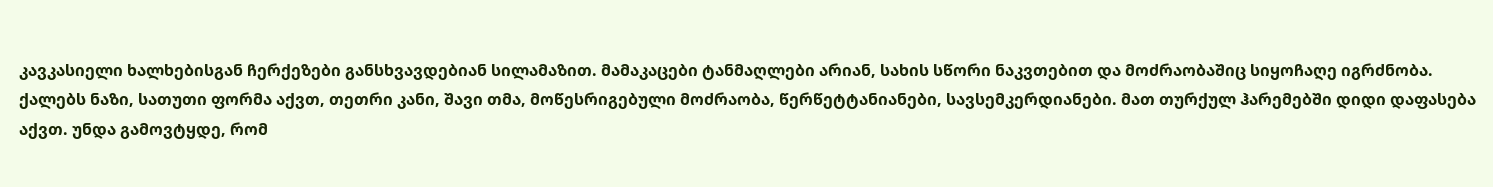კავკასიელი ხალხებისგან ჩერქეზები განსხვავდებიან სილამაზით. მამაკაცები ტანმაღლები არიან, სახის სწორი ნაკვთებით და მოძრაობაშიც სიყოჩაღე იგრძნობა. ქალებს ნაზი, სათუთი ფორმა აქვთ, თეთრი კანი, შავი თმა, მოწესრიგებული მოძრაობა, წერწეტტანიანები, სავსემკერდიანები. მათ თურქულ ჰარემებში დიდი დაფასება აქვთ. უნდა გამოვტყდე, რომ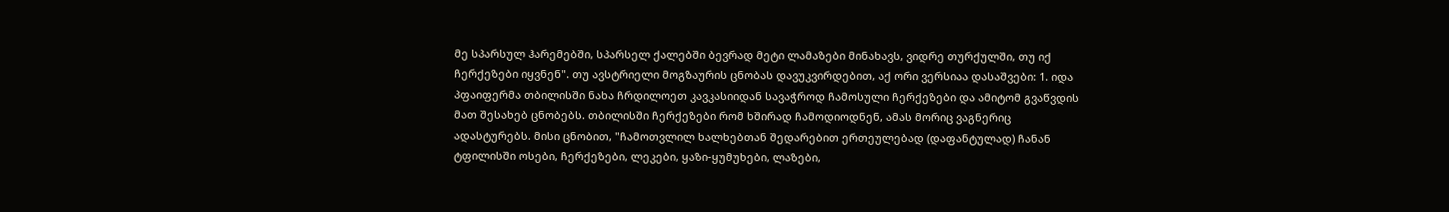მე სპარსულ ჰარემებში, სპარსელ ქალებში ბევრად მეტი ლამაზები მინახავს, ვიდრე თურქულში, თუ იქ ჩერქეზები იყვნენ". თუ ავსტრიელი მოგზაურის ცნობას დავუკვირდებით, აქ ორი ვერსიაა დასაშვები: 1. იდა პფაიფერმა თბილისში ნახა ჩრდილოეთ კავკასიიდან სავაჭროდ ჩამოსული ჩერქეზები და ამიტომ გვაწვდის მათ შესახებ ცნობებს. თბილისში ჩერქეზები რომ ხშირად ჩამოდიოდნენ, ამას მორიც ვაგნერიც ადასტურებს. მისი ცნობით, "ჩამოთვლილ ხალხებთან შედარებით ერთეულებად (დაფანტულად) ჩანან ტფილისში ოსები, ჩერქეზები, ლეკები, ყაზი-ყუმუხები, ლაზები,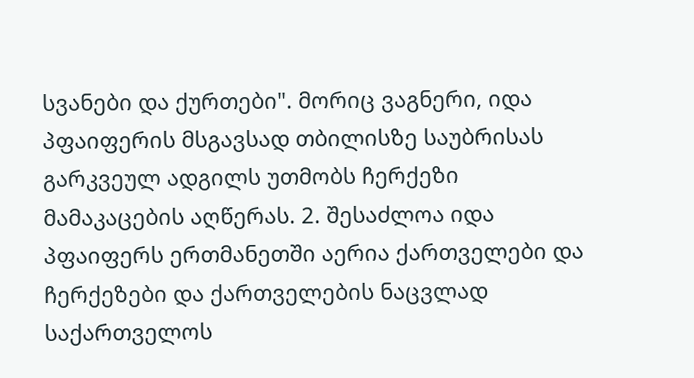სვანები და ქურთები". მორიც ვაგნერი, იდა პფაიფერის მსგავსად თბილისზე საუბრისას გარკვეულ ადგილს უთმობს ჩერქეზი მამაკაცების აღწერას. 2. შესაძლოა იდა პფაიფერს ერთმანეთში აერია ქართველები და ჩერქეზები და ქართველების ნაცვლად საქართველოს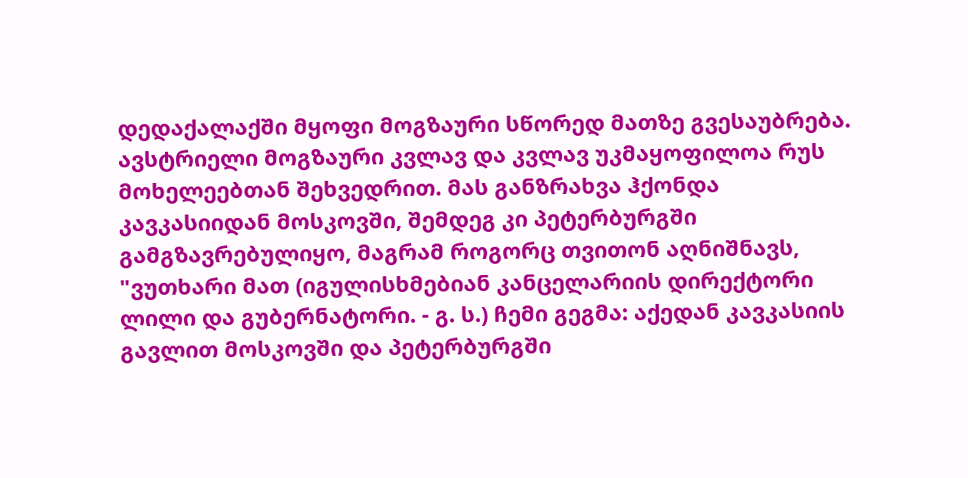დედაქალაქში მყოფი მოგზაური სწორედ მათზე გვესაუბრება.
ავსტრიელი მოგზაური კვლავ და კვლავ უკმაყოფილოა რუს მოხელეებთან შეხვედრით. მას განზრახვა ჰქონდა კავკასიიდან მოსკოვში, შემდეგ კი პეტერბურგში გამგზავრებულიყო, მაგრამ როგორც თვითონ აღნიშნავს, "ვუთხარი მათ (იგულისხმებიან კანცელარიის დირექტორი ლილი და გუბერნატორი. - გ. ს.) ჩემი გეგმა: აქედან კავკასიის გავლით მოსკოვში და პეტერბურგში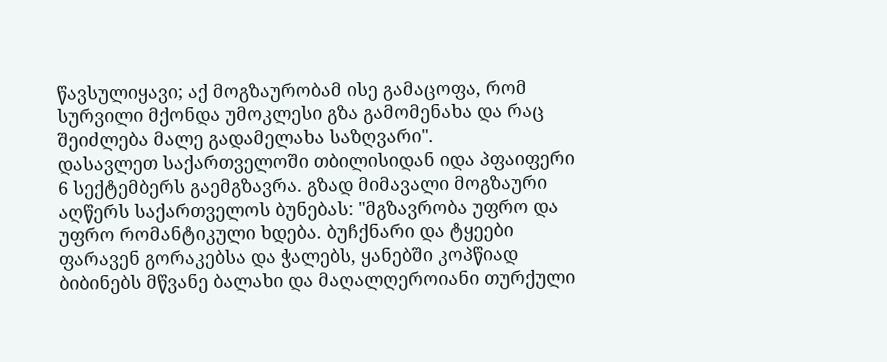წავსულიყავი; აქ მოგზაურობამ ისე გამაცოფა, რომ სურვილი მქონდა უმოკლესი გზა გამომენახა და რაც შეიძლება მალე გადამელახა საზღვარი".
დასავლეთ საქართველოში თბილისიდან იდა პფაიფერი 6 სექტემბერს გაემგზავრა. გზად მიმავალი მოგზაური აღწერს საქართველოს ბუნებას: "მგზავრობა უფრო და უფრო რომანტიკული ხდება. ბუჩქნარი და ტყეები ფარავენ გორაკებსა და ჭალებს, ყანებში კოპწიად ბიბინებს მწვანე ბალახი და მაღალღეროიანი თურქული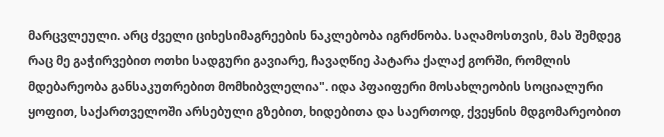მარცვლეული. არც ძველი ციხესიმაგრეების ნაკლებობა იგრძნობა. საღამოსთვის, მას შემდეგ რაც მე გაჭირვებით ოთხი სადგური გავიარე, ჩავაღწიე პატარა ქალაქ გორში, რომლის მდებარეობა განსაკუთრებით მომხიბვლელია". იდა პფაიფერი მოსახლეობის სოციალური ყოფით, საქართველოში არსებული გზებით, ხიდებითა და საერთოდ, ქვეყნის მდგომარეობით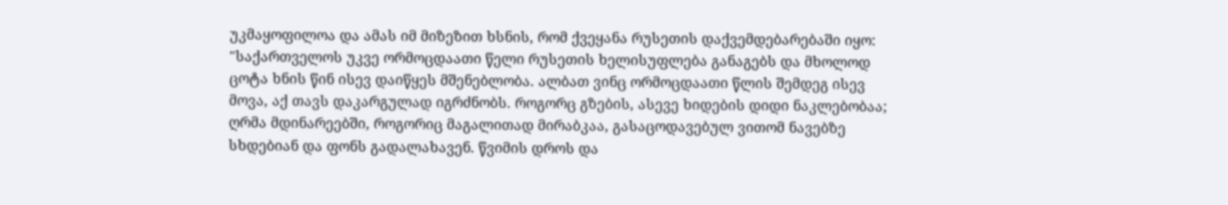უკმაყოფილოა და ამას იმ მიზეზით ხსნის, რომ ქვეყანა რუსეთის დაქვემდებარებაში იყო: "საქართველოს უკვე ორმოცდაათი წელი რუსეთის ხელისუფლება განაგებს და მხოლოდ ცოტა ხნის წინ ისევ დაიწყეს მშენებლობა. ალბათ ვინც ორმოცდაათი წლის შემდეგ ისევ მოვა, აქ თავს დაკარგულად იგრძნობს. როგორც გზების, ასევე ხიდების დიდი ნაკლებობაა; ღრმა მდინარეებში, როგორიც მაგალითად მირაბკაა, გასაცოდავებულ ვითომ ნავებზე სხდებიან და ფონს გადალახავენ. წვიმის დროს და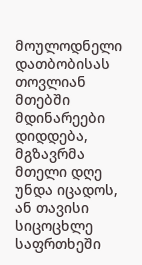მოულოდნელი დათბობისას თოვლიან მთებში მდინარეები დიდდება, მგზავრმა მთელი დღე უნდა იცადოს, ან თავისი სიცოცხლე საფრთხეში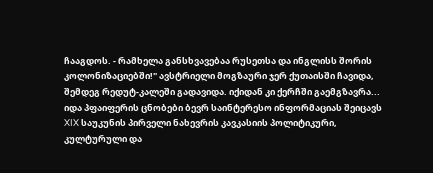ჩააგდოს. - რამხელა განსხვავებაა რუსეთსა და ინგლისს შორის კოლონიზაციებში!" ავსტრიელი მოგზაური ჯერ ქუთაისში ჩავიდა, შემდეგ რედუტ-კალეში გადავიდა. იქიდან კი ქერჩში გაემგზავრა... იდა პფაიფერის ცნობები ბევრ საინტერესო ინფორმაციას შეიცავს XIX საუკუნის პირველი ნახევრის კავკასიის პოლიტიკური, კულტურული და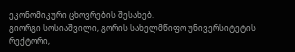ეკონომიკური ცხოვრების შესახებ.
გიორგი სოსიაშვილი, გორის სახელმწიფო უნივერსიტეტის რექტორი,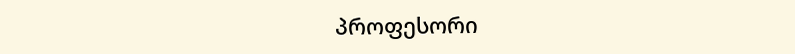პროფესორი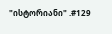"ისტორიანი" .#129